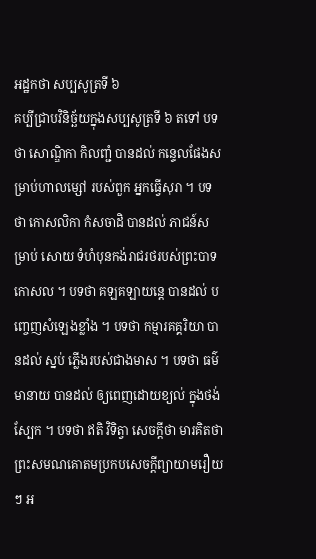អដ្ឋកថា សប្បសូត្រទី ៦
គប្បីជ្រាបវិនិច្ឆ័យក្នុងសប្បសូត្រទី ៦ តទៅ បទថា សោណ្ឌិកា កិលញ្ជំ បានដល់ កន្ទេលផែងសម្រាប់ហាលម្សៅ របស់ពួក អ្នកធ្វើសុរា ។ បទថា កោសលិកា កំសចាដិ បានដល់ ភាជន៍សម្រាប់ សោយ ទំហំបុនកង់រាជរថរបស់ព្រះបាទកោសល ។ បទថា គឡគឡាយន្តេ បានដល់ បញ្ចេញសំឡេងខ្លាំង ។ បទថា កម្មារគគ្គរិយា បានដល់ ស្នប់ ភ្លើងរបស់ជាងមាស ។ បទថា ធម៌មានាយ បានដល់ ឲ្យពេញដោយខ្យល់ ក្នុងថង់ស្បែក ។ បទថា ឥតិ វិទិត្វា សេចក្តីថា មារគិតថា ព្រះសមណគោតមប្រកបសេចក្តីព្យាយាមរឿយៗ អ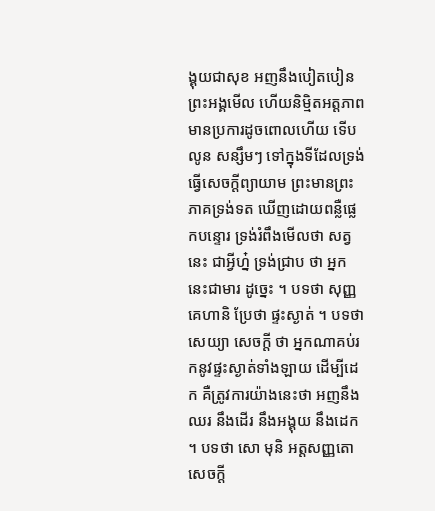ង្គុយជាសុខ អញនឹងបៀតបៀន ព្រះអង្គមើល ហើយនិម្មិតអត្តភាពមានប្រការដូចពោលហើយ ទើបលូន សន្សឹមៗ ទៅក្នុងទីដែលទ្រង់ធ្វើសេចក្តីព្យាយាម ព្រះមានព្រះភាគទ្រង់ទត ឃើញដោយពន្លឺផ្លេកបន្ទោរ ទ្រង់រំពឹងមើលថា សត្វនេះ ជាអ្វីហ្ន៎ ទ្រង់ជ្រាប ថា អ្នកនេះជាមារ ដូច្នេះ ។ បទថា សុញ្ញគេហានិ ប្រែថា ផ្ទះស្ងាត់ ។ បទថា សេយ្យា សេចក្តី ថា អ្នកណាគប់រកនូវផ្ទះស្ងាត់ទាំងឡាយ ដើម្បីដេក គឺត្រូវការយ៉ាងនេះថា អញនឹងឈរ នឹងដើរ នឹងអង្គុយ នឹងដេក ។ បទថា សោ មុនិ អត្តសញ្ញតោ សេចក្តី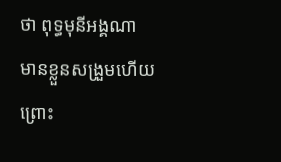ថា ពុទ្ធមុនីអង្គណា មានខ្លួនសង្រួមហើយ ព្រោះ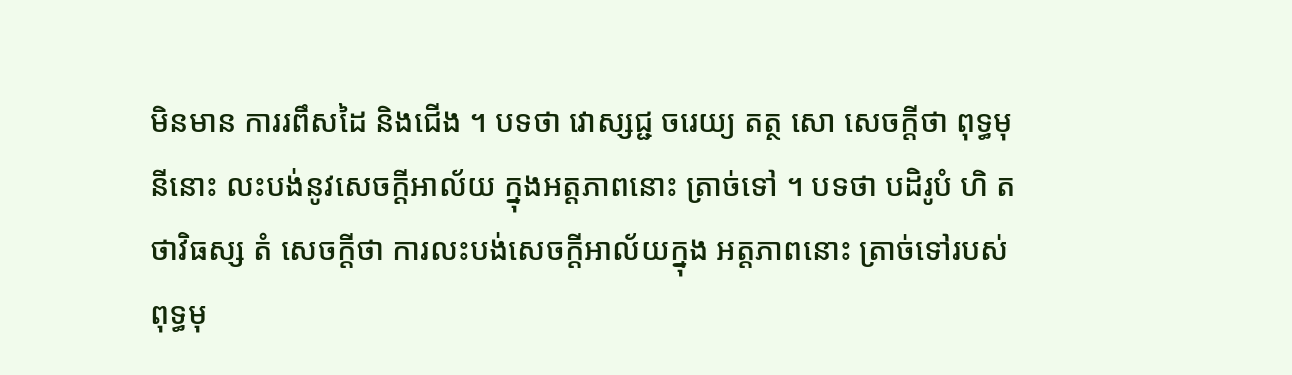មិនមាន ការរពឹសដៃ និងជើង ។ បទថា វោស្សជ្ជ ចរេយ្យ តត្ថ សោ សេចក្តីថា ពុទ្ធមុនីនោះ លះបង់នូវសេចក្តីអាល័យ ក្នុងអត្តភាពនោះ ត្រាច់ទៅ ។ បទថា បដិរូបំ ហិ តថាវិធស្ស តំ សេចក្តីថា ការលះបង់សេចក្តីអាល័យក្នុង អត្តភាពនោះ ត្រាច់ទៅរបស់ពុទ្ធមុ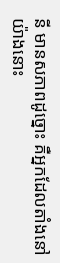នី មានសភាពដូច្នោះ គឺអ្នកដែលតាំងនៅ យ៉ាងនោះ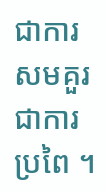ជាការសមគួរ ជាការប្រពៃ ។